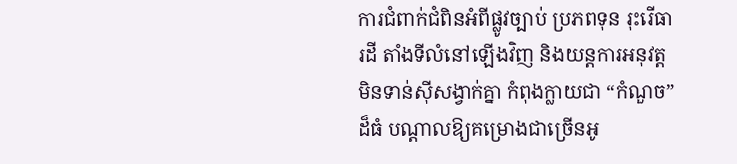ការជំពាក់ជំពិនអំពីផ្លូវច្បាប់ ប្រភពទុន រុះរើធារដី តាំងទីលំនៅឡើងវិញ និងយន្តការអនុវត្តមិនទាន់ស៊ីសង្វាក់គ្នា កំពុងក្លាយជា “កំណួច” ដ៏ធំ បណ្តាលឱ្យគម្រោងជាច្រើនអូ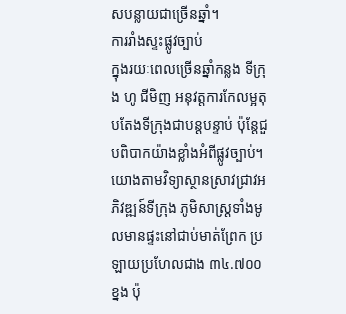សបន្លាយជាច្រើនឆ្នាំ។
ការរាំងស្ទះផ្លូវច្បាប់
ក្នុងរយៈពេលច្រើនឆ្នាំកន្លង ទីក្រុង ហូ ជីមិញ អនុវត្តការកែលម្អតុបតែងទីក្រុងជាបន្តបន្ទាប់ ប៉ុន្តែជួបពិបាកយ៉ាងខ្លាំងអំពីផ្លូវច្បាប់។ យោងតាមវិទ្យាស្ថានស្រាវជ្រាវអភិវឌ្ឍន៍ទីក្រុង ភូមិសាស្រ្តទាំងមូលមានផ្ទះនៅជាប់មាត់ព្រែក ប្រឡាយប្រហែលជាង ៣៤.៧០០ ខ្នង ប៉ុ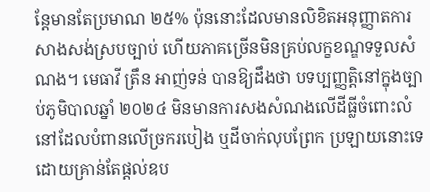ន្តែមានតែប្រមាណ ២៥% ប៉ុននោះដែលមានលិខិតអនុញ្ញាតការសាងសង់ស្របច្បាប់ ហើយភាគច្រើនមិនគ្រប់លក្ខខណ្ឌទទួលសំណង។ មេធាវី ត្រឹន អាញ់ទន់ បានឱ្យដឹងថា បទប្បញ្ញត្តិនៅក្នុងច្បាប់ភូមិបាលឆ្នាំ ២០២៤ មិនមានការសងសំណងលើដីធ្លីចំពោះលំនៅដែលបំពានលើច្រករបៀង ឬដីចាក់លុបព្រែក ប្រឡាយនោះទេ ដោយគ្រាន់តែផ្តល់ឧប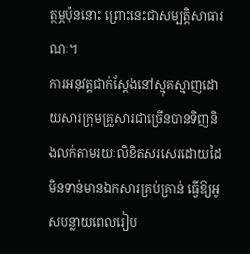ត្ថម្ភប៉ុននោះ ព្រោះនេះជាសម្បត្តិសាធារណៈ។
ការអនុវត្តជាក់ស្តែងនៅស្មុគស្មាញដោយសារក្រុមគ្រួសារជាច្រើនបានទិញនិងលក់តាមរយៈលិខិតសរសេរដោយដៃ មិនទាន់មានឯកសារគ្រប់គ្រាន់ ធ្វើឱ្យអូសបន្លាយពេលរៀប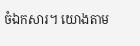ចំឯកសារ។ យោងតាម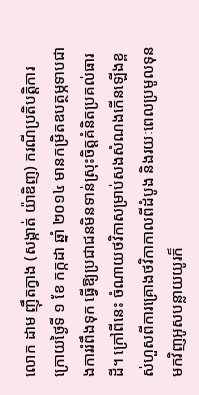លោក ដាម ញ៉ឹតក្វាង (សង្កាត់ យ៉ាឌិញ) ករណីប្រតិបត្តិការក្រោយថ្ងៃទី ១ ខែ កក្កដា ឆ្នាំ ២០១៤ មានកម្រិតឧបត្ថម្ភទាបជាងការរំពឹងទុក ធ្វើឱ្យប្រជាជនមិនទាន់ស្រុះចិត្តគំនិតប្រគល់ធារដី។ ក្រៅពីនេះ ចំណាយថវិកាសម្រាប់សងសំណងកើនឡើងខ្ពស់ហួសពីការគ្រោងថវិកាកាលពីដំបូង និងរយៈពេលប្រមូលទុនមកវិញអូសបន្លាយយូរក៏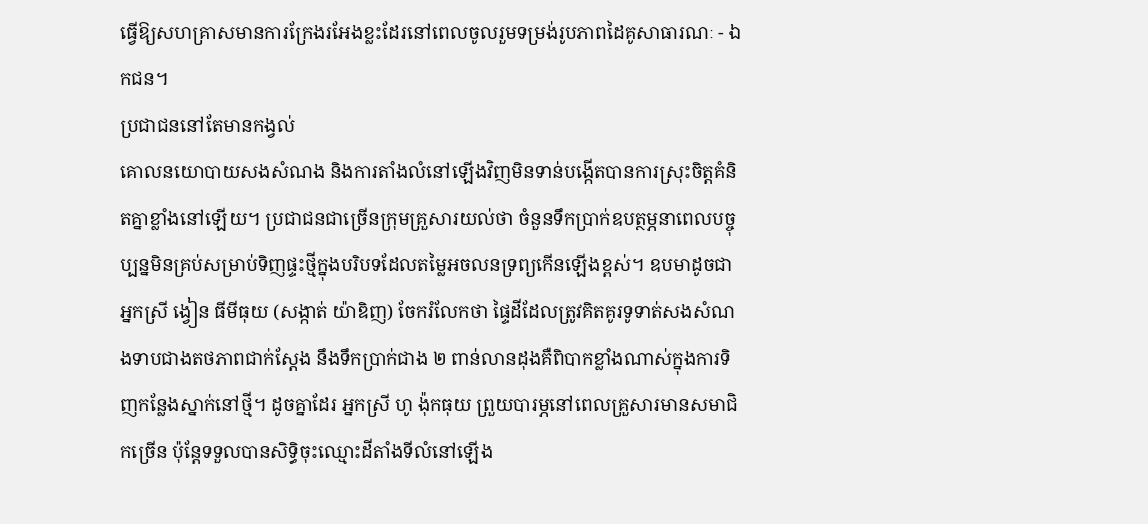ធ្វើឱ្យសហគ្រាសមានការក្រែងរអែងខ្លះដែរនៅពេលចូលរួមទម្រង់រូបភាពដៃគូសាធារណៈ - ឯកជន។
ប្រជាជននៅតែមានកង្វល់
គោលនយោបាយសងសំណង និងការតាំងលំនៅឡើងវិញមិនទាន់បង្កើតបានការស្រុះចិត្តគំនិតគ្នាខ្លាំងនៅឡើយ។ ប្រជាជនជាច្រើនក្រុមគ្រួសារយល់ថា ចំនួនទឹកប្រាក់ឧបត្ថម្ភនាពេលបច្ចុប្បន្នមិនគ្រប់សម្រាប់ទិញផ្ទះថ្មីក្នុងបរិបទដែលតម្លៃអចលនទ្រព្យកើនឡើងខ្ពស់។ ឧបមាដូចជា អ្នកស្រី ង្វៀន ធីមីធុយ (សង្កាត់ យ៉ាឌិញ) ចែករំលែកថា ផ្ទៃដីដែលត្រូវគិតគូរទូទាត់សងសំណងទាបជាងតថភាពជាក់ស្តែង នឹងទឹកប្រាក់ជាង ២ ពាន់លានដុងគឺពិបាកខ្លាំងណាស់ក្នុងការទិញកន្លែងស្នាក់នៅថ្មី។ ដូចគ្នាដែរ អ្នកស្រី ហូ ង៉ុកធុយ ព្រួយបារម្ភនៅពេលគ្រួសារមានសមាជិកច្រើន ប៉ុន្តែទទួលបានសិទ្ធិចុះឈ្មោះដីតាំងទីលំនៅឡើង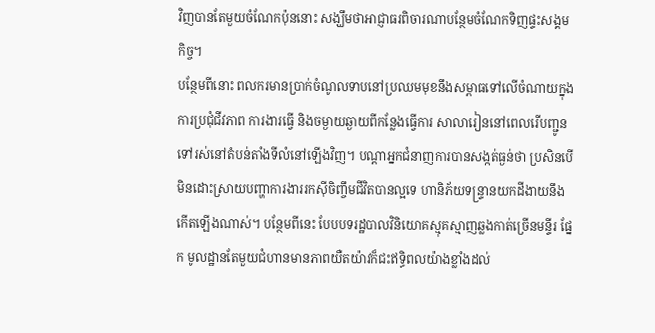វិញបានតែមួយចំណែកប៉ុននោះ សង្ឃឹមថាអាជ្ញាធរពិចារណាបន្ថែមចំណែកទិញផ្ទះសង្គមកិច្ច។
បន្ថែមពីនោះ ពលករមានប្រាក់ចំណូលទាបនៅប្រឈមមុខនឹងសម្ពាធទៅលើចំណាយក្នុងការប្រជុំជីវភាព ការងារធ្វើ និងចម្ងាយឆ្ងាយពីកន្លែងធ្វើការ សាលារៀននៅពេលរើបញ្ជូនទៅរស់នៅតំបន់តាំងទីលំនៅឡើងវិញ។ បណ្តាអ្នកជំនាញការបានសង្កត់ធ្ងន់ថា ប្រសិនបើមិនដោះស្រាយបញ្ហាការងាររកស៊ីចិញ្ចឹមជីវិតបានល្អទេ ហានិភ័យទន្ទ្រានយកដីងាយនឹងកើតឡើងណាស់។ បន្ថែមពីនេះ បែបបទរដ្ឋបាលវិនិយោគស្មុគស្មាញឆ្លងកាត់ច្រើនមន្ទីរ ផ្នែក មូលដ្ឋានតែមួយជំហានមានភាពយឺតយ៉ាវក៏ជះឥទ្ធិពលយ៉ាងខ្លាំងដល់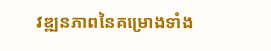វឌ្ឍនភាពនៃគម្រោងទាំង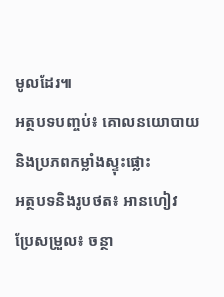មូលដែរ៕
អត្ថបទបញ្ចប់៖ គោលនយោបាយ និងប្រភពកម្លាំងស្ទុះផ្លោះ
អត្ថបទនិងរូបថត៖ អានហៀវ
ប្រែសម្រួល៖ ចន្ថា